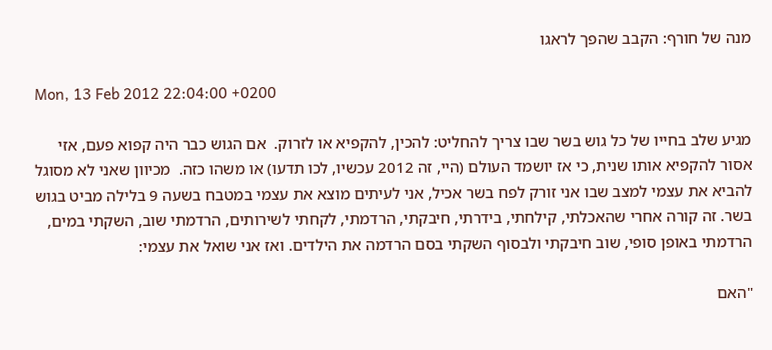מנה של חורף: הקבב שהפך לראגו

Mon, 13 Feb 2012 22:04:00 +0200

מגיע שלב בחייו של כל גוש בשר שבו צריך להחליט: להכין, להקפיא או לזרוק.  אם הגוש כבר היה קפוא פעם, אזי אסור להקפיא אותו שנית, כי אז יושמד העולם (היי, זה 2012 עכשיו, לכו תדעו) או משהו כזה.  מכיוון שאני לא מסוגל להביא את עצמי למצב שבו אני זורק לפח בשר אכיל, אני לעיתים מוצא את עצמי במטבח בשעה 9 בלילה מביט בגוש בשר. זה קורה אחרי שהאכלתי, קילחתי, בידרתי, חיבקתי, הרדמתי, לקחתי לשירותים, הרדמתי שוב, השקתי במים, הרדמתי באופן סופי, שוב חיבקתי ולבסוף השקתי בסם הרדמה את הילדים. ואז אני שואל את עצמי:

"האם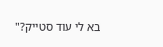בא לי עוד סטייק?"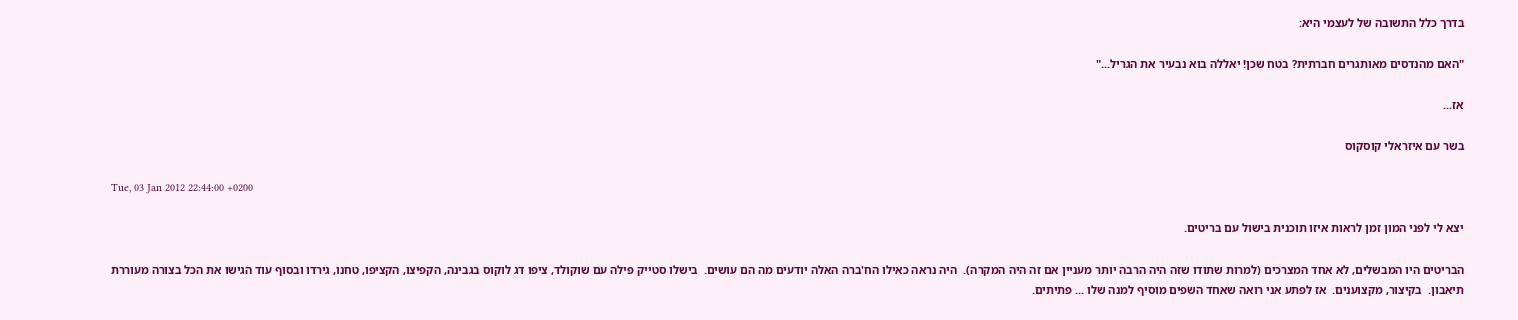בדרך כלל התשובה של לעצמי היא:

"האם מהנדסים מאותגרים חברתית? בטח שכן! יאללה בוא נבעיר את הגריל..."

אז...

בשר עם איזראלי קוסקוס

Tue, 03 Jan 2012 22:44:00 +0200

יצא לי לפני המון זמן לראות איזו תוכנית בישול עם בריטים.

הבריטים היו המבשלים, לא אחד המצרכים (למרות שתודו שזה היה הרבה יותר מעניין אם זה היה המקרה).  היה נראה כאילו הח'ברה האלה יודעים מה הם עושים.  בישלו סטייק פילה עם שוקולד, ציפו דג לוקוס בגבינה, הקפיצו, הקציפו, טחנו, גירדו ובסוף עוד הגישו את הכל בצורה מעוררת תיאבון.  בקיצור, מקצוענים.  אז לפתע אני רואה שאחד השפים מוסיף למנה שלו ... פתיתים.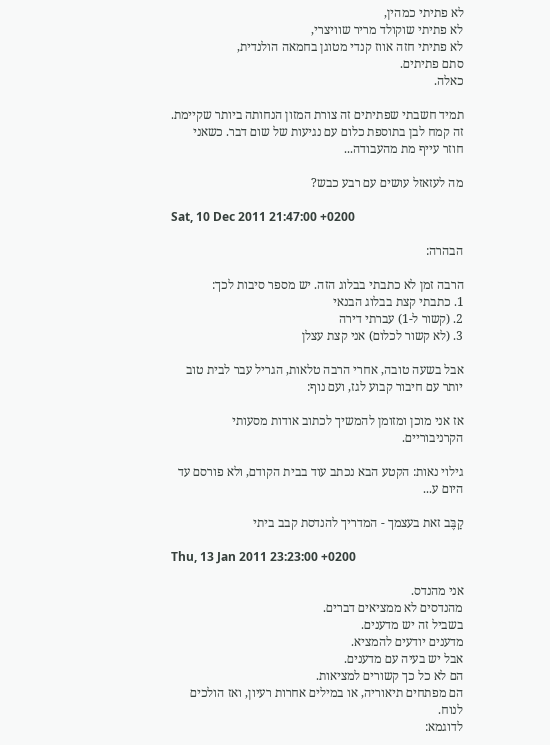לא פתיתי כמהין,
לא פתיתי שוקולד מריר שוויצרי,
לא פתיתי חזה אווז קנדי מטוגן בחמאה הולנדית,
סתם פתיתים.
כאלה.

תמיד חשבתי שפתיתים זה צורת המזון הנחותה ביותר שקיימת.  זה קמח לבן בתוספת כלום עם נגיעות של שום דבר. כשאני חוזר עייף מת מהעבודה...

מה לעזאזל עושים עם רבע כבש?

Sat, 10 Dec 2011 21:47:00 +0200

הבהרה:

הרבה זמן לא כתבתי בבלוג הזה. יש מספר סיבות לכך:
1. כתבתי קצת בבלוג הבנאי
2. (קשור ל-1) עברתי דירה
3. (לא קשור לכלום) אני קצת עצלן

אבל בשעה טובה, אחרי הרבה טלאות, הגריל עבר לבית טוב יותר עם חיבור קבוע לגז, ועם נוף:

אז אני מוכן ומזומן להמשיך לכתוב אודות מסעותי הקרניבוריים.

גילוי נאות: הקטע הבא נכתב עוד בבית הקודם, ולא פורסם עד היום ע...

קַבֶּב זאת בעצמך - המדריך להנדסת קבב ביתי

Thu, 13 Jan 2011 23:23:00 +0200

אני מהנדס.
מהנדסים לא ממציאים דברים.
בשביל זה יש מדענים.
מדענים יודעים להמציא.
אבל יש בעיה עם מדענים.
הם לא כל כך קשורים למציאות.
הם מפתחים תיאוריה, או במילים אחרות רעיון, ואז הולכים לנוח.
לדוגמא: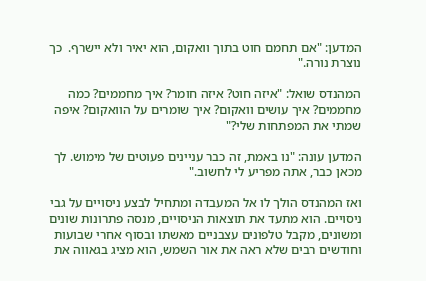המדען: "אם תחמם חוט בתוך וואקום, הוא יאיר ולא יישרף.  כך נוצרת נורה."

המהנדס שואל: "איזה חוט? איזה חומר? איך מחממים? כמה מחממים? איך עושים וואקום? איך שומרים על הוואקום? איפה שמתי את המפתחות שלי?"

המדען עונה: "נו באמת, זה כבר עניינים פעוטים של מימוש. לך מכאן כבר, אתה מפריע לי לחשוב."

ואז המהנדס הולך לו אל המעבדה ומתחיל לבצע ניסויים על גבי ניסויים. הוא מתעד את תוצאות הניסויים, מנסה פתרונות שונים ומשונים, מקבל טלפונים עצבניים מאשתו ובסוף אחרי שבועות וחודשים רבים שלא ראה את אור השמש, הוא מציג בגאווה את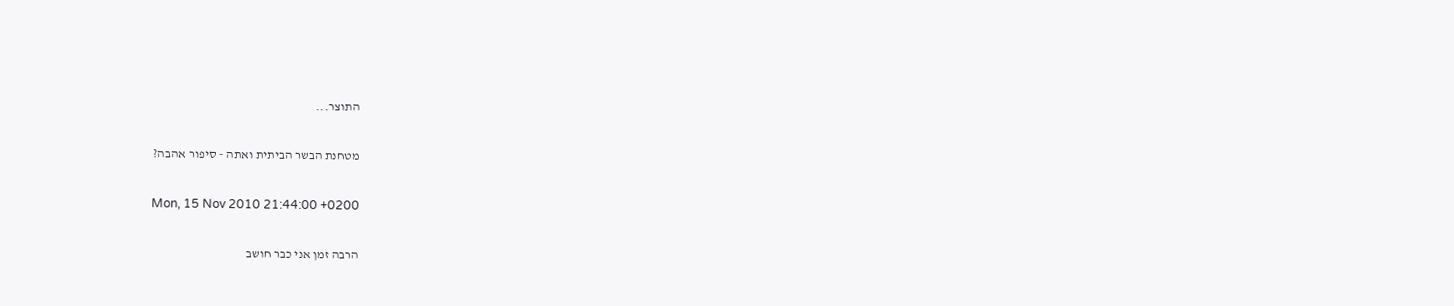התוצר...

מטחנת הבשר הביתית ואתה - סיפור אהבה?

Mon, 15 Nov 2010 21:44:00 +0200

הרבה זמן אני כבר חושב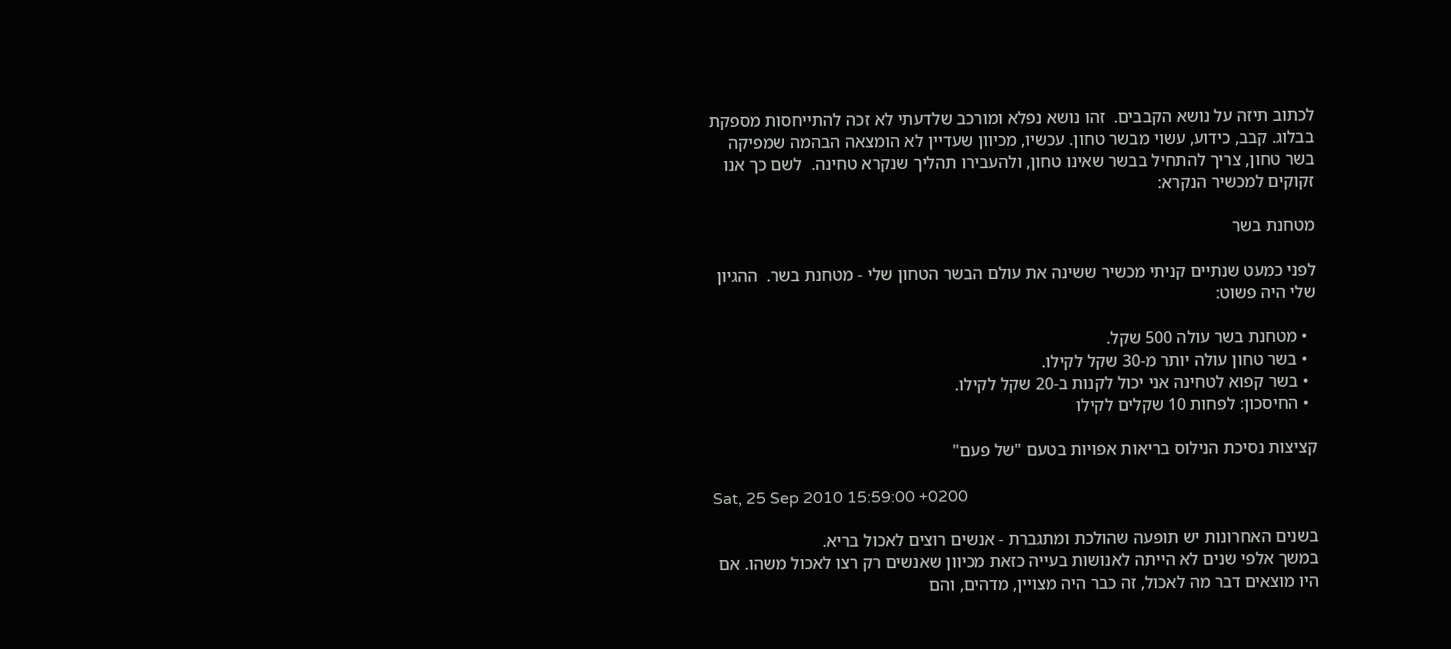לכתוב תיזה על נושא הקבבים.  זהו נושא נפלא ומורכב שלדעתי לא זכה להתייחסות מספקת בבלוג. קבב, כידוע, עשוי מבשר טחון. עכשיו, מכיוון שעדיין לא הומצאה הבהמה שמפיקה בשר טחון, צריך להתחיל בבשר שאינו טחון, ולהעבירו תהליך שנקרא טחינה.  לשם כך אנו זקוקים למכשיר הנקרא:

מטחנת בשר

לפני כמעט שנתיים קניתי מכשיר ששינה את עולם הבשר הטחון שלי - מטחנת בשר.  ההגיון שלי היה פשוט:

  • מטחנת בשר עולה 500 שקל.
  • בשר טחון עולה יותר מ-30 שקל לקילו.
  • בשר קפוא לטחינה אני יכול לקנות ב-20 שקל לקילו.
  • החיסכון: לפחות 10 שקלים לקילו

קציצות נסיכת הנילוס בריאות אפויות בטעם "של פעם"

Sat, 25 Sep 2010 15:59:00 +0200

בשנים האחרונות יש תופעה שהולכת ומתגברת - אנשים רוצים לאכול בריא.
במשך אלפי שנים לא הייתה לאנושות בעייה כזאת מכיוון שאנשים רק רצו לאכול משהו. אם היו מוצאים דבר מה לאכול, זה כבר היה מצויין, מדהים, והם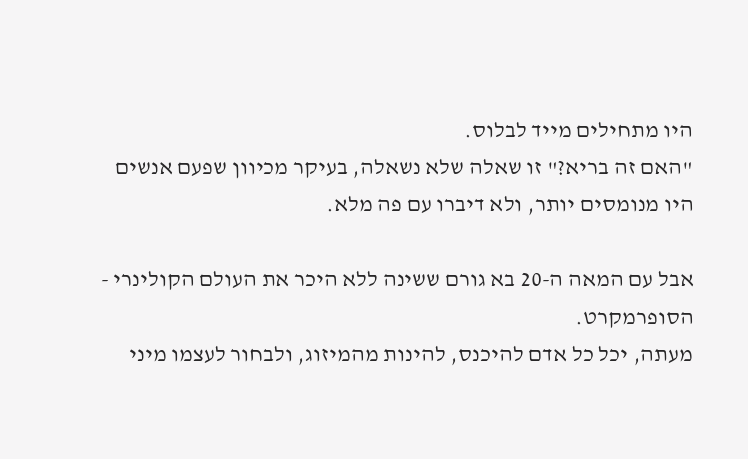היו מתחילים מייד לבלוס.
"האם זה בריא?" זו שאלה שלא נשאלה, בעיקר מכיוון שפעם אנשים היו מנומסים יותר, ולא דיברו עם פה מלא.

אבל עם המאה ה-20 בא גורם ששינה ללא היכר את העולם הקולינרי - הסופרמקרט.
מעתה, יכל כל אדם להיכנס, להינות מהמיזוג, ולבחור לעצמו מיני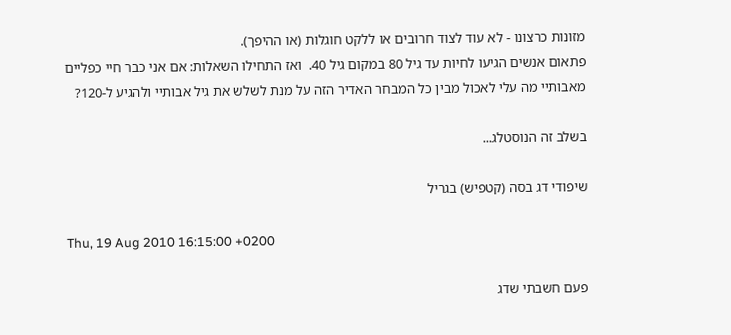מזונות כרצונו - לא עוד לצוד חרובים או ללקט חוגלות (או ההיפך).
פתאום אנשים הגיעו לחיות עד גיל 80 במקום גיל 40.  ואז התחילו השאלות: אם אני כבר חיי כפליים מאבותיי מה עלי לאכול מבין כל המבחר האדיר הזה על מנת לשלש את גיל אבותיי ולהגיע ל-120?

בשלב זה הנוסטלג...

שיפודי דג בסה (קטפיש) בגריל

Thu, 19 Aug 2010 16:15:00 +0200

פעם חשבתי שדג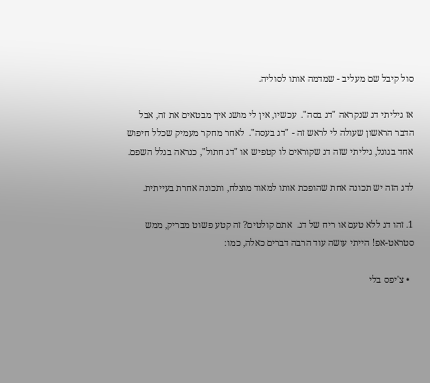סול קיבל שם מעליב - שמדמה אותו לסוליה.

אז גיליתי דג שנקראה "דג בסה".  עכשיו, אין לי מושג איך מבטאים את זה, אבל הדבר הראשון שעולה לי לראש זה - "דג בעסה".  לאחר מחקר מעמיק שכלל חיפוש אחד בגוגל, גיליתי שזה דג שקוראים לו קטפיש או "דג חתול", כנראה בגלל השפם.

לדג הזה יש תכונה אחת שהופכת אותו למאוד מוצלח, ותכונה אחרת בעייתית.

1. זהו דג ללא טעם או ריח של דג.  אתם קולטים? זה קטע פשוט מבריק, ממש סטראט-אפ! הייתי עושה עוד הרבה דברים כאלה, כמו:

  • צ'יפס בלי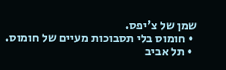שמן של צ'יפס.
  • חומוס בלי תסבוכות מעיים של חומוס.
  • תל אביב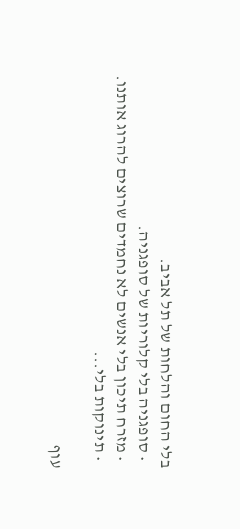בלי החום והלחות של תל אביב.
  • סופגניה בלי קלוריות של סופגניה.
  • מזרח תיכון בלי אנשים לא נחמדים שרוצים להרוג אותנו.
  • תינוקות בלי...

עוף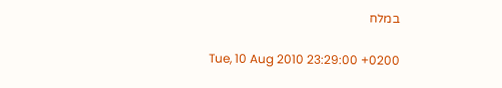במלח

Tue, 10 Aug 2010 23:29:00 +0200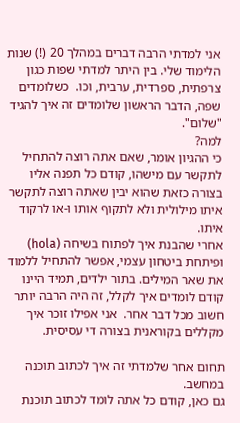אני למדתי הרבה דברים במהלך 20 (!) שנות הלימוד שלי. בין היתר למדתי שפות כגון צרפתית, ספרדית, ערבית, וכו.  כשלומדים שפה, הדבר הראשון שלומדים זה איך להגיד "שלום".
למה?
כי ההגיון אומר, שאם אתה רוצה להתחיל לתקשר עם מישהו, קודם כל תפנה אליו בצורה כזאת שהוא יבין שאתה רוצה לתקשר איתו מילולית ולא לתקוף אותו ו-או לרקוד איתו.
אחרי שהבנת איך לפתוח בשיחה (hola) ופיתחת ביטחון עצמי, אפשר להתחיל ללמוד את שאר המילים. בתור ילדים, תמיד היינו קודם לומדים איך לקלל, זה היה הרבה יותר חשוב מכל דבר אחר.  אני אפילו זוכר איך מקללים בקוראנית בצורה די עסיסית.

תחום אחר שלמדתי זה איך לכתוב תוכנה במחשב.
גם כאן, קודם כל אתה לומד לכתוב תוכנת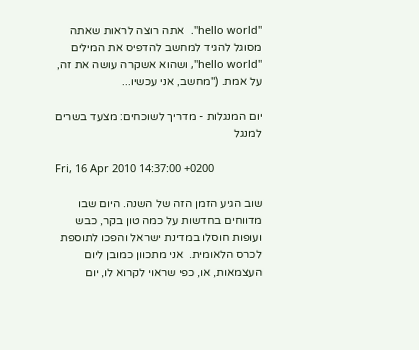"hello world".  אתה רוצה לראות שאתה מסוגל להגיד למחשב להדפיס את המילים "hello world", ושהוא אשקרה עושה את זה, על אמת. ("מחשב, אני עכשיו...

יום המנגלות - מדריך לשוכחים: מצעד בשרים למנגל

Fri, 16 Apr 2010 14:37:00 +0200

שוב הגיע הזמן הזה של השנה. היום שבו מדווחים בחדשות על כמה טון בקר, כבש ועופות חוסלו במדינת ישראל והפכו לתוספת לכרס הלאומית.  אני מתכוון כמובן ליום העצמאות, או, כפי שראוי לקרוא לו, יום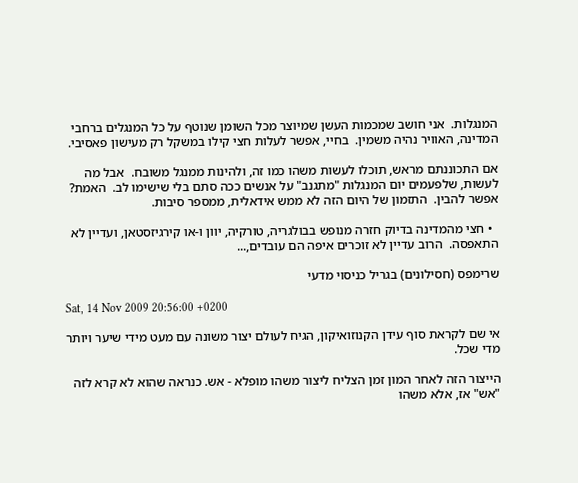המנגלות.  אני חושב שמכמות העשן שמיוצר מכל השומן שנוטף על כל המנגלים ברחבי המדינה, האוויר נהיה משמין.  בחיי, אפשר לעלות חצי קילו במשקל רק מעישון פאסיבי.

אם התכוננתם מראש, תוכלו לעשות משהו כמו זה, ולהינות ממנגל משובח.  אבל מה לעשות, שלפעמים יום המנגלות "מתגנב" על אנשים ככה סתם בלי שישימו לב.  האמת? אפשר להבין.  התזמון של היום הזה לא ממש אידאלית, ממספר סיבות.

  • חצי מהמדינה בדיוק חזרה מנופש בבולגריה, טורקיה, יוון ו-או קירגיזסטאן, ועדיין לא התאפסה.  הרוב עדיין לא זוכרים איפה הם עובדים,...

שרימפס (חסילונים) בגריל כניסוי מדעי

Sat, 14 Nov 2009 20:56:00 +0200

אי שם לקראת סוף עידן הקנוזואיקון, הגיח לעולם יצור משונה עם מעט מידי שיער ויותר מדי שכל.

הייצור הזה לאחר המון זמן הצליח ליצור משהו מופלא - אש. כנראה שהוא לא קרא לזה "אש" אז, אלא משהו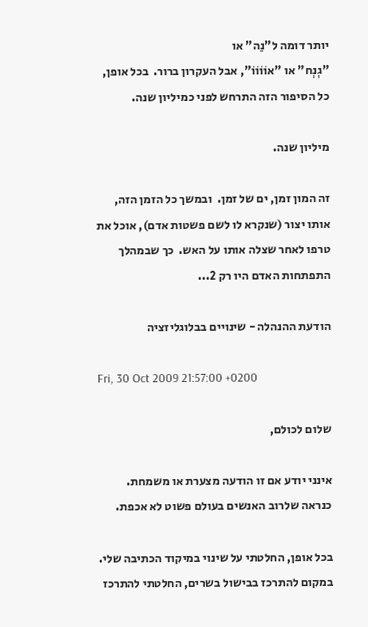יותר דומה ל"נַה" או
"גְנְח" או "אוֹוֹוֹוֹ", אבל העקרון ברור.  בכל אופן, כל הסיפור הזה התרחש לפני כמיליון שנה.

מיליון שנה.

זה המון זמן, ים של זמן.  ובמשך כל הזמן הזה, אותו יצור (שנקרא לו לשם פשטות אדם), אוכל את טרפו לאחר שצלה אותו על האש.  כך שבמהלך התפתחות האדם היו רק 2...

הודעת ההנהלה - שינויים בבלוגליזציה

Fri, 30 Oct 2009 21:57:00 +0200

שלום לכולם,

אינני יודע אם זו הודעה מצערת או משמחת.  כנראה שלרוב האנשים בעולם פשוט לא אכפת.

בכל אופן, החלטתי על שינוי במיקוד הכתיבה שלי.  במקום להתרכז בבישול בשרים, החלטתי להתרכז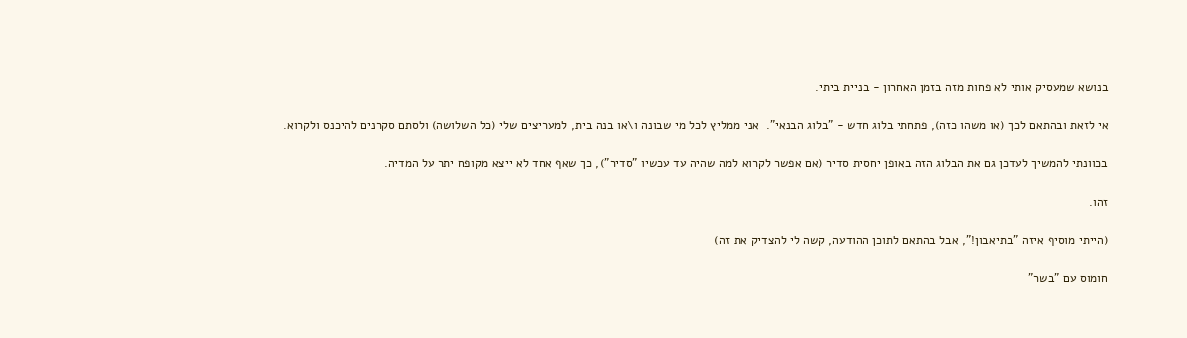בנושא שמעסיק אותי לא פחות מזה בזמן האחרון - בניית ביתי.

אי לזאת ובהתאם לכך (או משהו כזה), פתחתי בלוג חדש - "בלוג הבנאי".  אני ממליץ לכל מי שבונה ו\או בנה בית, למעריצים שלי (כל השלושה) ולסתם סקרנים להיכנס ולקרוא.

בכוונתי להמשיך לעדכן גם את הבלוג הזה באופן יחסית סדיר (אם אפשר לקרוא למה שהיה עד עכשיו "סדיר"), כך שאף אחד לא ייצא מקופח יתר על המדיה.

זהו.

(הייתי מוסיף איזה "בתיאבון!", אבל בהתאם לתוכן ההודעה, קשה לי להצדיק את זה)

חומוס עם "בשר"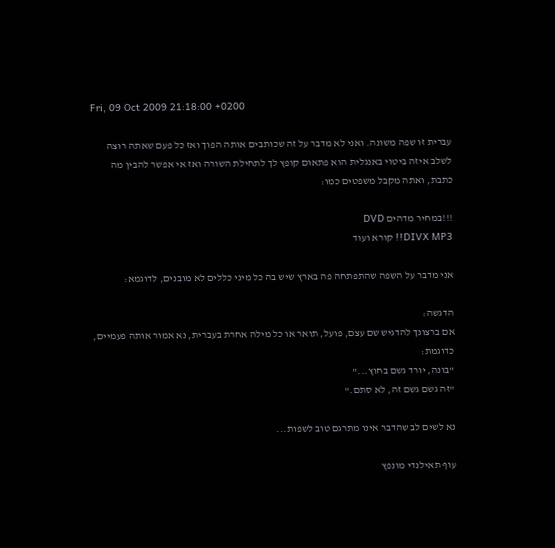Fri, 09 Oct 2009 21:18:00 +0200

עברית זו שפה משונה. ואני לא מדבר על זה שכותבים אותה הפוך ואז כל פעם שאתה רוצה לשלב איזה ביטוי באנגלית הוא פתאום קופץ לך לתחילת השורה ואז אי אפשר להבין מה כתבת, ואתה מקבל משפטים כמו:

!!!במחיר מדהים DVD
DIVX MP3!! קורא ועוד

אני מדבר על השפה שהתפתחה פה בארץ שיש בה כל מיני כללים לא מובנים, לדוגמא:

הדגשה:
אם ברצונך להדגיש שם עצם, פועל, תואר או כל מילה אחרת בעברית, נא אמור אותה פעמיים, כדוגמת:
"בונה, יורד גשם בחוץ..."
"זה גשם גשם זה, לא סתם."

נא לשים לב שהדבר אינו מתרגם טוב לשפות...

עוף תאילנדי מונפץ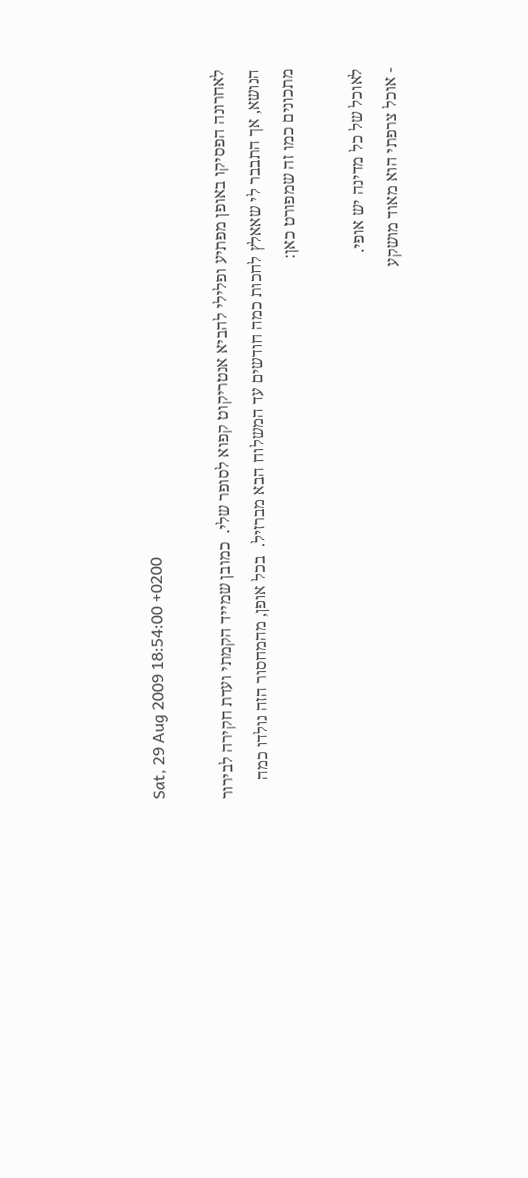Sat, 29 Aug 2009 18:54:00 +0200

לאחרונה הפסיקו באופן מפתיע ופלילי להביא אנטריקוט קפוא לסופר שלי.  כמובן שמייד הקמתי ועדת חקירה לבירור הנושא, אך התבבר לי שאאלץ לחכות כמה חודשים עד המשלוח הבא מברזיל.  בכל אופן, מהמחסור הזה נולדו כמה מתכונים כמו זה שמפורט כאן:

לאוכל של כל מדינה יש אופי.
- אוכל צרפתי הוא מאוד מושקע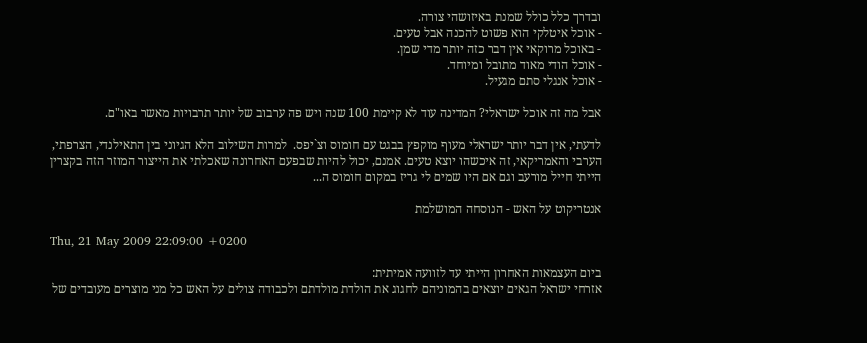ובדרך כלל כולל שמנת באיזושהי צורה.
- אוכל איטלקי הוא פשוט להכנה אבל טעים.
- באוכל מרוקאי אין דבר כזה יותר מדי שמן.
- אוכל הודי מאוד מתובל ומיוחד.
- אוכל אנגלי סתם מגעיל.

אבל מה זה אוכל ישראלי? המדינה עוד לא קיימת 100 שנה ויש פה ערבוב של יותר תרבויות מאשר באו"ם.

לדעתי, אין דבר יותר ישראלי מעוף מוקפץ בבגט עם חומוס וצ`יפס.  למרות השילוב הלא הגיוני בין התאילנדי, הצרפתי, הערבי והאמריקאי, זה איכשהו יוצא טעים. אמנם, יכול להיות שבפעם האחרונה שאכלתי את הייצור המוזר הזה בקצרין הייתי חייל מורעב וגם אם היו שמים לי גריז במקום חומוס ה...

אנטריקוט על האש - הנוסחה המושלמת

Thu, 21 May 2009 22:09:00 +0200

ביום העצמאות האחרון הייתי עד לזוועה אמיתית:
אזרחי ישראל הגאים יוצאים בהמוניהם לחגוג את הולדת מולדתם ולכבודה צולים על האש כל מני מוצרים מעובדים של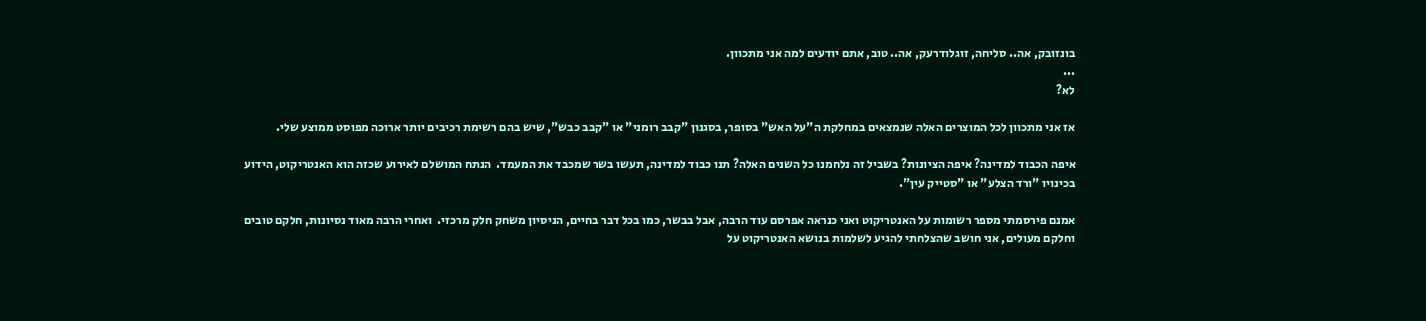בונזובק, אה.. סליחה, זוגלודרעק, אה.. טוב, אתם יודעים למה אני מתכוון.
...
לא?

אז אני מתכוון לכל המוצרים האלה שנמצאים במחלקת ה"על האש" בסופר, בסגנון "קבב רומני" או "קבב כבש", שיש בהם רשימת רכיבים יותר ארוכה מפוסט ממוצע שלי.

איפה הכבוד למדינה? איפה הציונות? בשביל זה נלחמנו כל השנים האלה? תנו כבוד למדינה, תעשו בשר שמכבד את המעמד.  הנתח המושלם לאירוע שכזה הוא האנטריקוט, הידוע בכינויו "ורד הצלע" או "סטייק עין".

אמנם פירסמתי מספר רשומות על האנטריקוט ואני כנראה אפרסם עוד הרבה, אבל בבשר, כמו בכל דבר בחיים, הניסיון משחק חלק מרכזי.  ואחרי הרבה מאוד נסיונות, חלקם טובים וחלקם מעולים, אני חושב שהצלחתי להגיע לשלמות בנושא האנטריקוט על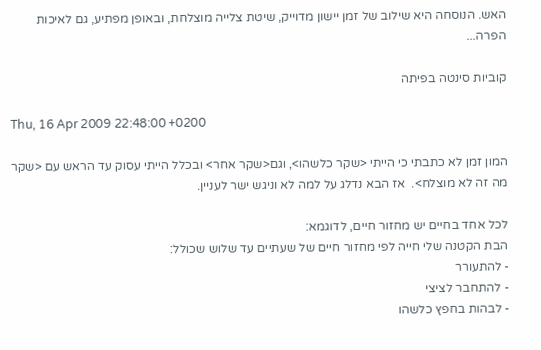האש. הנוסחה היא שילוב של זמן יישון מדוייק, שיטת צלייה מוצלחת, ובאופן מפתיע, גם לאיכות הפרה...

קוביות סינטה בפיתה

Thu, 16 Apr 2009 22:48:00 +0200

המון זמן לא כתבתי כי הייתי <שקר כלשהו>, וגם<שקר אחר> ובכלל הייתי עסוק עד הראש עם <שקר מה זה לא מוצלח>.  אז הבא נדלג על למה לא וניגש ישר לעניין.

לכל אחד בחיים יש מחזור חיים, לדוגמא:
הבת הקטנה שלי חייה לפי מחזור חיים של שעתיים עד שלוש שכולל:
- להתעורר
- להתחבר לציצי
- לבהות בחפץ כלשהו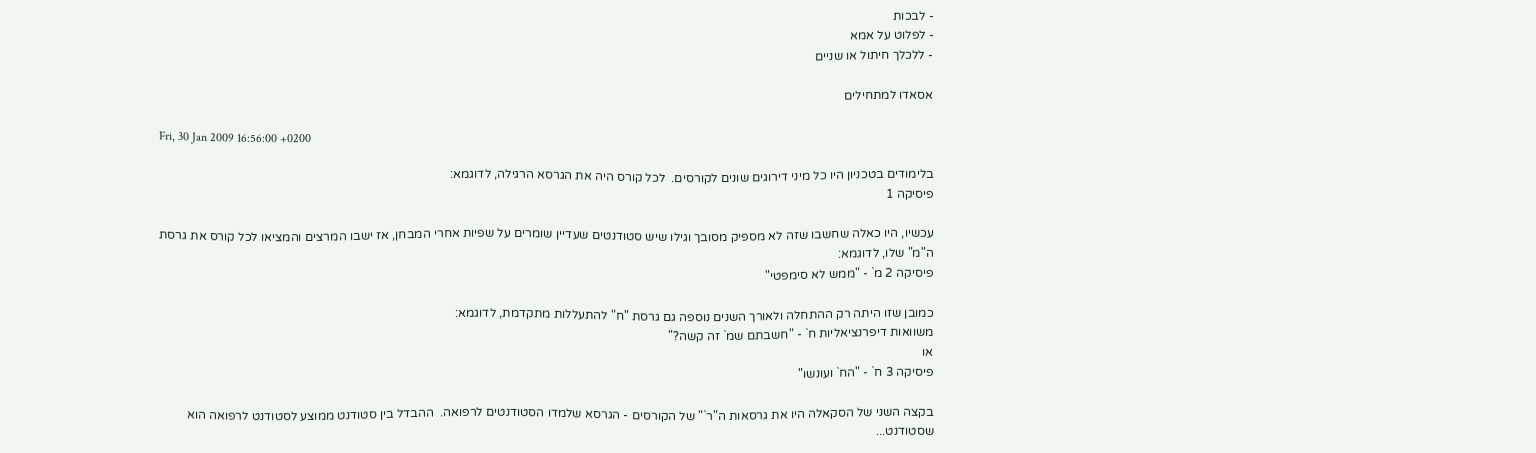- לבכות
- לפלוט על אמא
- ללכלך חיתול או שניים

אסאדו למתחילים

Fri, 30 Jan 2009 16:56:00 +0200

בלימודים בטכניון היו כל מיני דירוגים שונים לקורסים.  לכל קורס היה את הגרסא הרגילה, לדוגמא:
פיסיקה 1

עכשיו, היו כאלה שחשבו שזה לא מספיק מסובך וגילו שיש סטודנטים שעדיין שומרים על שפיות אחרי המבחן, אז ישבו המרצים והמציאו לכל קורס את גרסת ה"מ" שלו, לדוגמא:
פיסיקה 2 מ` - "ממש לא סימפטי"

כמובן שזו היתה רק ההתחלה ולאורך השנים נוספה גם גרסת "ח" להתעללות מתקדמת, לדוגמא:
משוואות דיפרנציאליות ח` - "חשבתם שמ` זה קשה?"
או
פיסיקה 3 ח` - "הח` ועונשו"

בקצה השני של הסקאלה היו את גרסאות ה"ר`" של הקורסים - הגרסא שלמדו הסטודנטים לרפואה.  ההבדל בין סטודנט ממוצע לסטודנט לרפואה הוא שסטודנט...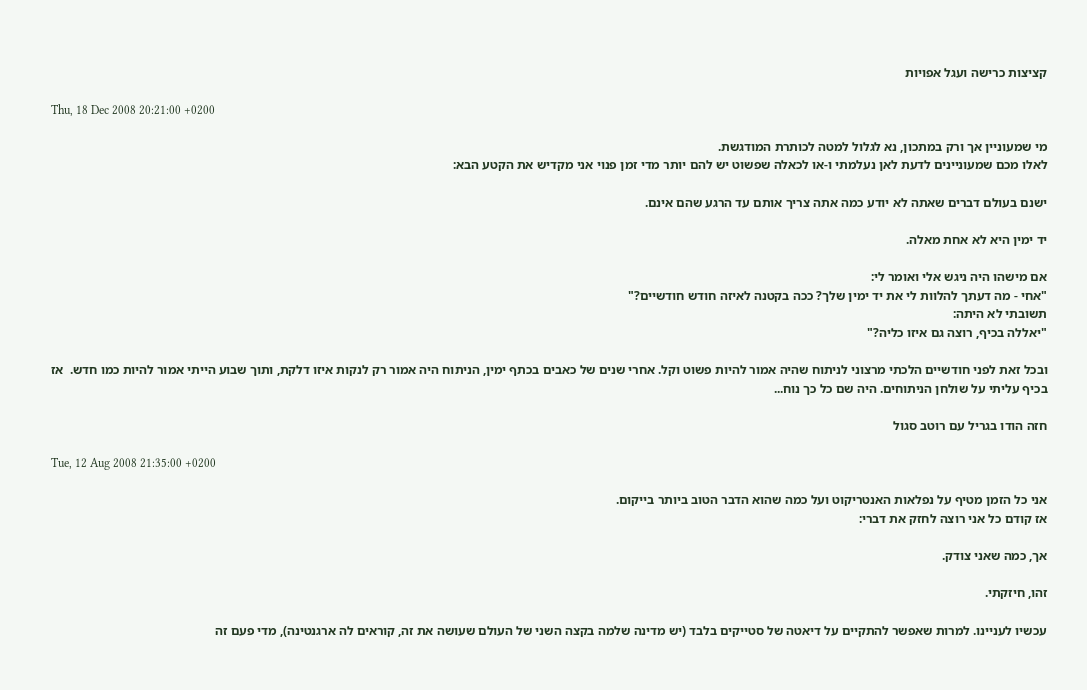קציצות כרישה ועגל אפויות

Thu, 18 Dec 2008 20:21:00 +0200

מי שמעוניין אך ורק במתכון, נא לגלול למטה לכותרת המודגשת.
לאלו מכם שמעוניינים לדעת לאן נעלמתי ו-או לכאלה שפשוט יש להם יותר מדי זמן פנוי אני מקדיש את הקטע הבא:

ישנם בעולם דברים שאתה לא יודע כמה אתה צריך אותם עד הרגע שהם אינם.

יד ימין היא לא אחת מאלה.

אם מישהו היה ניגש אלי ואומר לי:
"אחי - מה דעתך להלוות לי את יד ימין שלך? ככה בקטנה לאיזה חודש חודשיים?"
תשובתי לא היתה:
"יאללה בכיף, רוצה גם איזו כליה?"

ובכל זאת לפני חודשיים הלכתי מרצוני לניתוח שהיה אמור להיות פשוט וקל. אחרי שנים של כאבים בכתף ימין, הניתוח היה אמור רק לנקות איזו דלקת, ותוך שבוע הייתי אמור להיות כמו חדש.  אז בכיף עליתי על שולחן הניתוחים. היה שם כל כך נוח...

חזה הודו בגריל עם רוטב סגול

Tue, 12 Aug 2008 21:35:00 +0200

אני כל הזמן מטיף על נפלאות האנטריקוט ועל כמה שהוא הדבר הטוב ביותר בייקום.
אז קודם כל אני רוצה לחזק את דברי:

אך, כמה שאני צודק.

זהו, חיזקתי.

עכשיו לעניינו. למרות שאפשר להתקיים על דיאטה של סטייקים בלבד (יש מדינה שלמה בקצה השני של העולם שעושה את זה, קוראים לה ארגנטינה), מדי פעם זה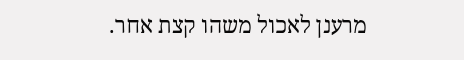מרענן לאכול משהו קצת אחר.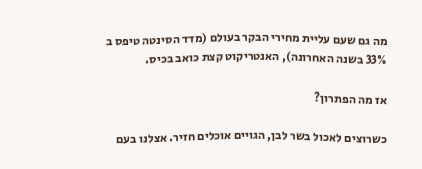מה גם שעם עליית מחירי הבקר בעולם (מדד הסינטה טיפס ב 33% בשנה האחרונה), האנטריקוט קצת כואב בכיס.

אז מה הפתרון?

כשרוצים לאכול בשר לבן, הגויים אוכלים חזיר. אצלנו בעם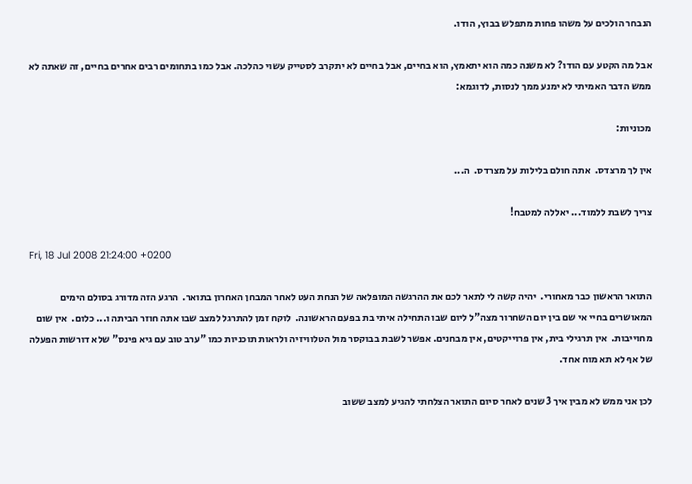הנבחר הולכים על משהו פחות מתפלש בבוץ, הודו.

אבל מה הקטע עם הודו? לא משנה כמה הוא יתאמץ, הוא בחיים, אבל בחיים לא יתקרב לסטייק עשוי כהלכה. אבל כמו בתחומים רבים אחרים בחיים, זה שאתה לא ממש הדבר האמיתי לא ימנע ממך לנסות, לדוגמא:

מכוניות:

אין לך מרצדס.  אתה חולם בלילות על מצרדס.  ה...

צריך לשבת ללמוד... יאללה למטבח!

Fri, 18 Jul 2008 21:24:00 +0200

התואר הראשון כבר מאחורי.  יהיה קשה לי לתאר לכם את ההרגשה המופלאה של הנחת העט לאחר המבחן האחרון בתואר.  הרגע הזה מדורג בסולם הימים המאושרים בחיי אי שם בין יום השחרור מצה"ל ליום שבו התחילה איתי בת בפעם הראשונה.  לוקח זמן להתרגל למצב שבו אתה חוזר הביתה ו... כלום.  אין שום מחוייבות.  אין תרגילי בית, אין פרוייקטים, אין מבחנים. אפשר לשבת בבוקסר מול הטלוויזיה ולראות תוכניות כמו "ערב טוב עם גיא פינס" שלא דורשות הפעלה של אף לא תא מוח אחד.

לכן אני ממש לא מבין איך 3 שנים לאחר סיום התואר הצלחתי להגיע למצב ששוב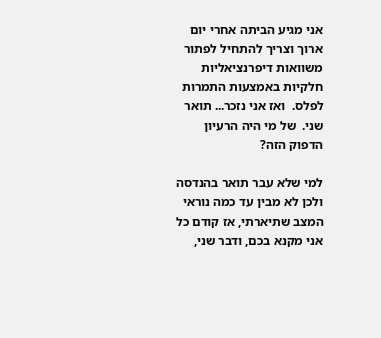אני מגיע הביתה אחרי יום ארוך וצריך להתחיל לפתור משוואות דיפרנציאליות חלקיות באמצעות התמרות לפלס.  ואז אני נזכר... תואר שני.  של מי היה הרעיון הדפוק הזה?

למי שלא עבר תואר בהנדסה ולכן לא מבין עד כמה נוראי המצב שתיארתי, אז קודם כל אני מקנא בכם, ודבר שני,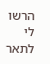הרשו לי לתאר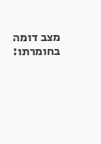מצב דומה בחומרתו: